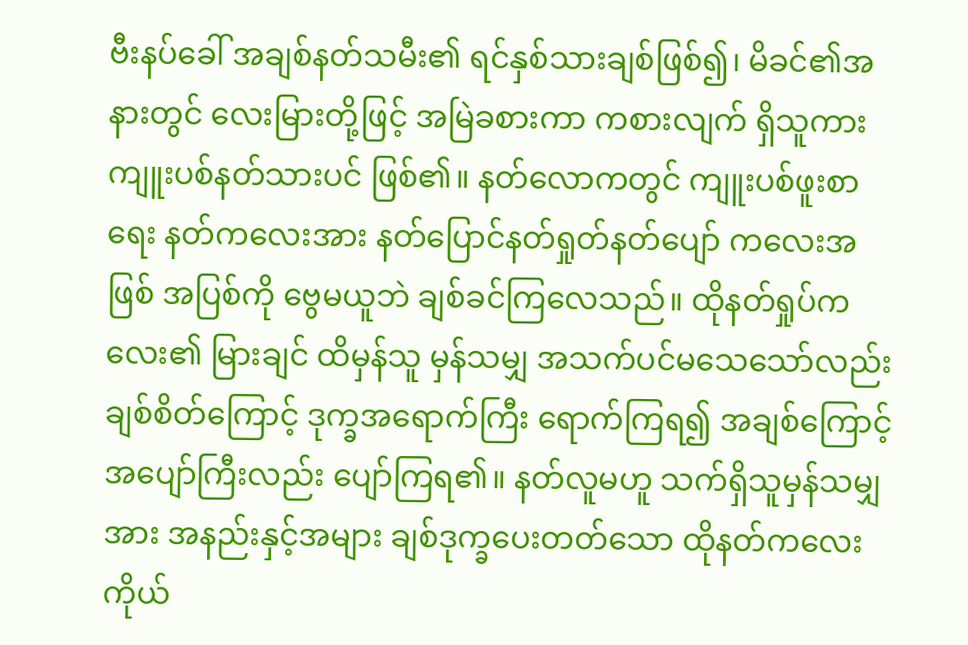ဗီးနပ်ခေါ် အချစ်နတ်သမီး၏ ရင်နှစ်သားချစ်ဖြစ်၍၊ မိခင်၏အနားတွင် လေးမြားတို့ဖြင့် အမြဲခစားကာ ကစားလျက် ရှိသူကား ကျူးပစ်နတ်သားပင် ဖြစ်၏။ နတ်လောကတွင် ကျူးပစ်ဖူးစာရေး နတ်ကလေးအား နတ်ပြောင်နတ်ရှုတ်နတ်ပျော် ကလေးအဖြစ် အပြစ်ကို ဗွေမယူဘဲ ချစ်ခင်ကြလေသည်။ ထိုနတ်ရှုပ်ကလေး၏ မြားချင် ထိမှန်သူ မှန်သမျှ အသက်ပင်မသေသော်လည်း ချစ်စိတ်ကြောင့် ဒုက္ခအရောက်ကြီး ရောက်ကြရ၍ အချစ်ကြောင့် အပျော်ကြီးလည်း ပျော်ကြရ၏။ နတ်လူမဟူ သက်ရှိသူမှန်သမျှအား အနည်းနှင့်အများ ချစ်ဒုက္ခပေးတတ်သော ထိုနတ်ကလေးကိုယ်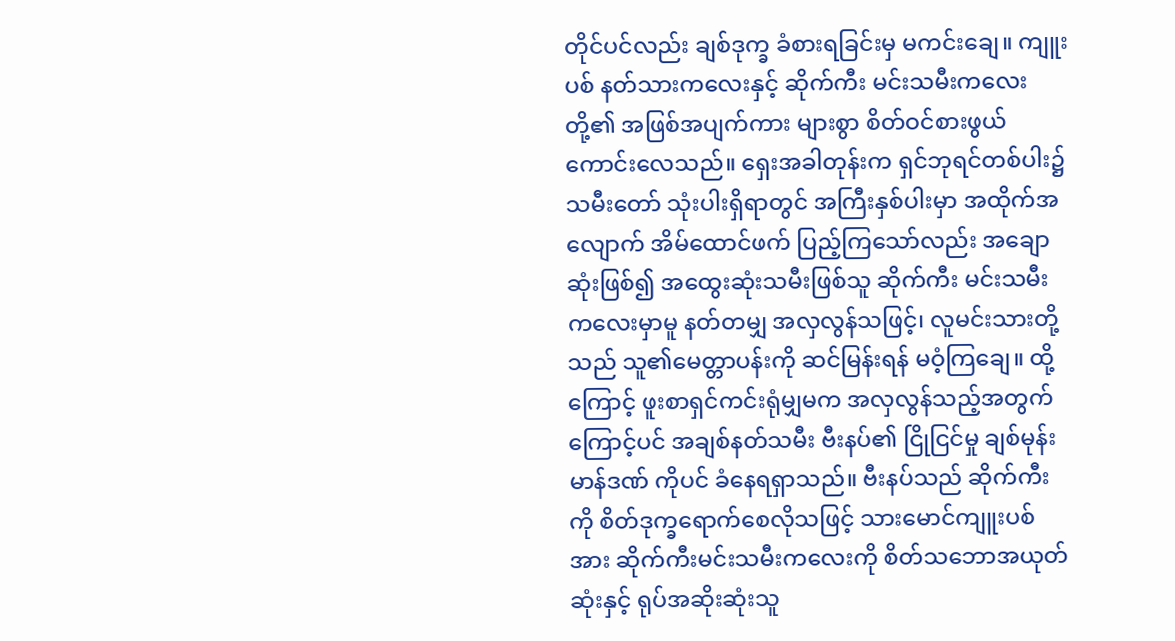တိုင်ပင်လည်း ချစ်ဒုက္ခ ခံစားရခြင်းမှ မကင်းချေ။ ကျူးပစ် နတ်သားကလေးနှင့် ဆိုက်ကီး မင်းသမီးကလေးတို့၏ အဖြစ်အပျက်ကား များစွာ စိတ်ဝင်စားဖွယ်ကောင်းလေသည်။ ရှေးအခါတုန်းက ရှင်ဘုရင်တစ်ပါး၌ သမီးတော် သုံးပါးရှိရာတွင် အကြီးနှစ်ပါးမှာ အထိုက်အလျောက် အိမ်ထောင်ဖက် ပြည့်ကြသော်လည်း အချောဆုံးဖြစ်၍ အထွေးဆုံးသမီးဖြစ်သူ ဆိုက်ကီး မင်းသမီးကလေးမှာမူ နတ်တမျှ အလှလွန်သဖြင့်၊ လူမင်းသားတို့သည် သူ၏မေတ္တာပန်းကို ဆင်မြန်းရန် မဝံ့ကြချေ။ ထို့ကြောင့် ဖူးစာရှင်ကင်းရုံမျှမက အလှလွန်သည့်အတွက်ကြောင့်ပင် အချစ်နတ်သမီး ဗီးနပ်၏ ငြိုငြင်မှု ချစ်မုန်းမာန်ဒဏ် ကိုပင် ခံနေရရှာသည်။ ဗီးနပ်သည် ဆိုက်ကီးကို စိတ်ဒုက္ခရောက်စေလိုသဖြင့် သားမောင်ကျူးပစ်အား ဆိုက်ကီးမင်းသမီးကလေးကို စိတ်သဘောအယုတ်ဆုံးနှင့် ရုပ်အဆိုးဆုံးသူ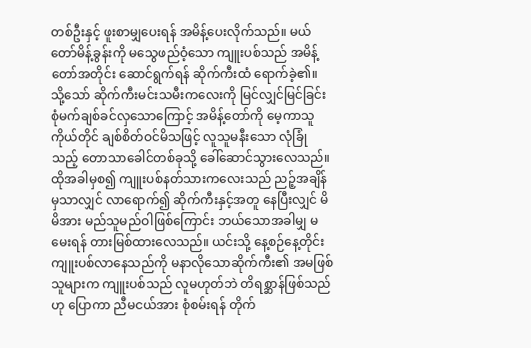တစ်ဦးနှင့် ဖူးစာမျှပေးရန် အမိန့်ပေးလိုက်သည်။ မယ်တော်မိန့်ခွန်းကို မသွေဖည်ဝံ့သော ကျူးပစ်သည် အမိန့်တော်အတိုင်း ဆောင်ရွက်ရန် ဆိုက်ကီးထံ ရောက်ခဲ့၏။ သို့သော် ဆိုက်ကီးမင်းသမီးကလေးကို မြင်လျှင်မြင်ခြင်း စုံမက်ချစ်ခင်လှသောကြောင့် အမိန့်တော်ကို မေ့ကာသူကိုယ်တိုင် ချစ်စိတ်ဝင်မိသဖြင့် လူသူမနီးသော လုံခြုံသည့် တောသာခေါင်တစ်ခုသို့ ခေါ်ဆောင်သွားလေသည်။ ထိုအခါမှစ၍ ကျူးပစ်နတ်သားကလေးသည် ညဉ့်အချိန်မှသာလျှင် လာရောက်၍ ဆိုက်ကီးနှင့်အတူ နေပြီးလျှင် မိမိအား မည်သူမည်ဝါဖြစ်ကြောင်း ဘယ်သောအခါမျှ မမေးရန် တားမြစ်ထားလေသည်။ ယင်းသို့ နေ့စဉ်နေ့တိုင်း ကျူးပစ်လာနေသည်ကို မနာလိုသောဆိုက်ကီး၏ အမဖြစ်သူများက ကျူးပစ်သည် လူမဟုတ်ဘဲ တိရစ္ဆာန်ဖြစ်သည်ဟု ပြောကာ ညီမငယ်အား စုံစမ်းရန် တိုက်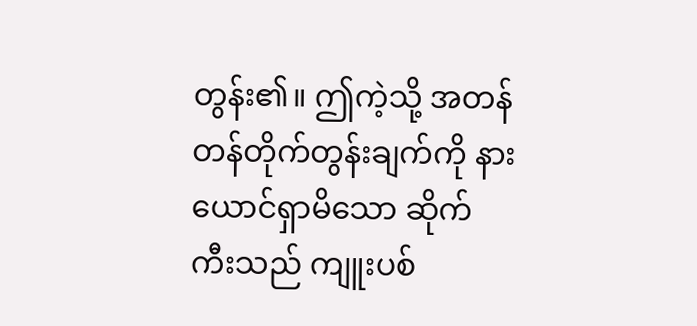တွန်း၏။ ဤကဲ့သို့ အတန်တန်တိုက်တွန်းချက်ကို နားယောင်ရှာမိသော ဆိုက်ကီးသည် ကျူးပစ်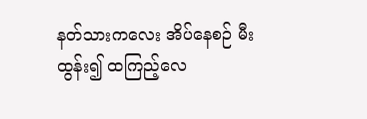နတ်သားကလေး အိပ်နေစဉ် မီးထွန်း၍ ထကြည့်လေ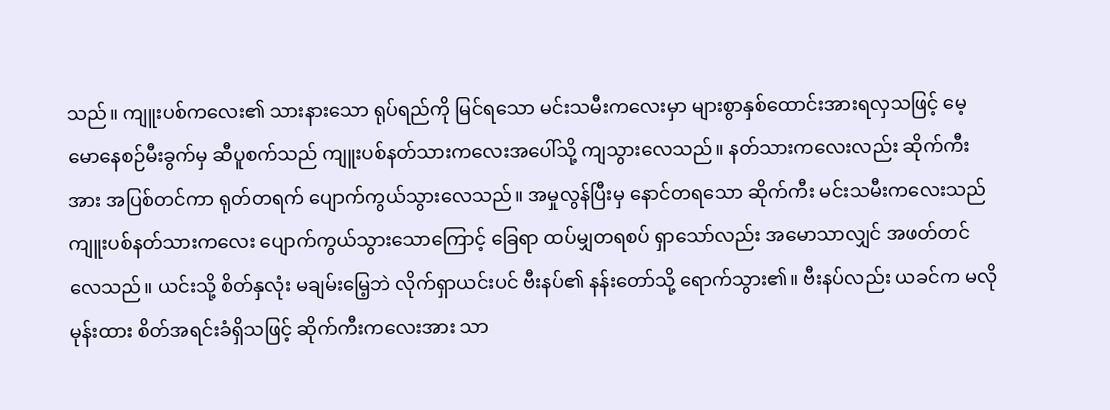သည်။ ကျူးပစ်ကလေး၏ သားနားသော ရုပ်ရည်ကို မြင်ရသော မင်းသမီးကလေးမှာ များစွာနှစ်ထောင်းအားရလှသဖြင့် မေ့မောနေစဉ်မီးခွက်မှ ဆီပူစက်သည် ကျူးပစ်နတ်သားကလေးအပေါ်သို့ ကျသွားလေသည်။ နတ်သားကလေးလည်း ဆိုက်ကီးအား အပြစ်တင်ကာ ရုတ်တရက် ပျောက်ကွယ်သွားလေသည်။ အမှုလွန်ပြီးမှ နောင်တရသော ဆိုက်ကီး မင်းသမီးကလေးသည် ကျူးပစ်နတ်သားကလေး ပျောက်ကွယ်သွားသောကြောင့် ခြေရာ ထပ်မျှတရစပ် ရှာသော်လည်း အမောသာလျှင် အဖတ်တင်လေသည်။ ယင်းသို့ စိတ်နှလုံး မချမ်းမြေ့ဘဲ လိုက်ရှာယင်းပင် ဗီးနပ်၏ နန်းတော်သို့ ရောက်သွား၏။ ဗီးနပ်လည်း ယခင်က မလိုမုန်းထား စိတ်အရင်းခံရှိသဖြင့် ဆိုက်ကီးကလေးအား သာ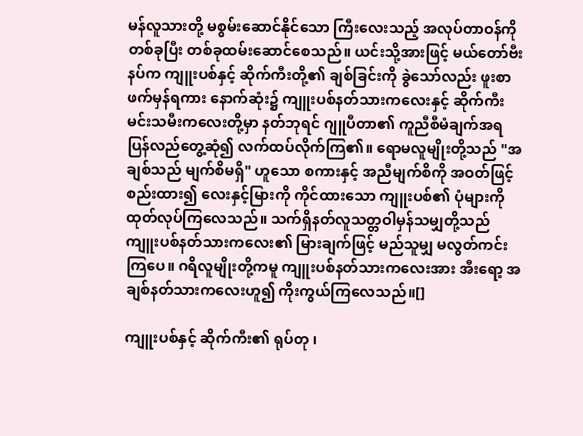မန်လူသားတို့ မစွမ်းဆောင်နိုင်သော ကြီးလေးသည့် အလုပ်တာဝန်ကို တစ်ခုပြီး တစ်ခုထမ်းဆောင်စေသည်။ ယင်းသို့အားဖြင့် မယ်တော်ဗီးနပ်က ကျူးပစ်နှင့် ဆိုက်ကီးတို့၏ ချစ်ခြင်းကို ခွဲသော်လည်း ဖူးစာဖက်မှန်ရကား နောက်ဆုံး၌ ကျူးပစ်နတ်သားကလေးနှင့် ဆိုက်ကီးမင်းသမီးကလေးတို့မှာ နတ်ဘုရင် ဂျူပီတာ၏ ကူညီစီမံချက်အရ ပြန်လည်တွေ့ဆုံ၍ လက်ထပ်လိုက်ကြ၏။ ရောမလူမျိုးတို့သည် "အချစ်သည် မျက်စိမရှိ" ဟူသော စကားနှင့် အညီမျက်စိကို အဝတ်ဖြင့် စည်းထား၍ လေးနှင့်မြားကို ကိုင်ထားသော ကျူးပစ်၏ ပုံများကိုထုတ်လုပ်ကြလေသည်။ သက်ရှိနတ်လူသတ္တဝါမှန်သမျှတို့သည် ကျူးပစ်နတ်သားကလေး၏ မြားချက်ဖြင့် မည်သူမျှ မလွတ်ကင်းကြပေ။ ဂရိလူမျိုးတို့ကမူ ကျူးပစ်နတ်သားကလေးအား အီးရော့ အချစ်နတ်သားကလေးဟူ၍ ကိုးကွယ်ကြလေသည်။[]

ကျူးပစ်နှင့် ဆိုက်ကီး၏ ရုပ်တု ၊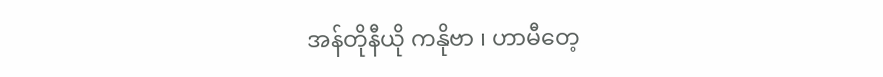အန်တိုနီယို ကနိုဗာ ၊ ဟာမီတေ့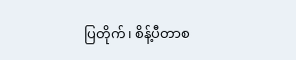ပြတိုက်၊ စိန့်ပီတာစ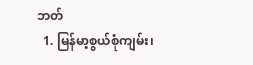ဘတ်
  1. မြန်မာ့စွယ်စုံကျမ်း၊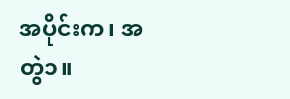အပိုင်းက၊ အတွဲ၁။